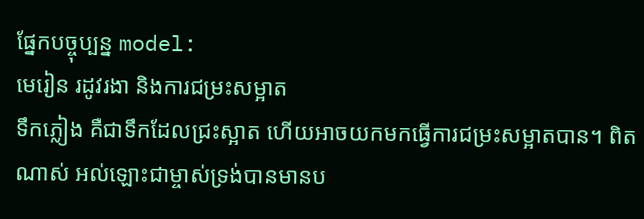ផ្នែកបច្ចុប្បន្ន model:
មេរៀន រដូវរងា និងការជម្រះសម្អាត
ទឹកភ្លៀង គឺជាទឹកដែលជ្រះស្អាត ហើយអាចយកមកធ្វើការជម្រះសម្អាតបាន។ ពិតណាស់ អល់ឡោះជាម្ចាស់ទ្រង់បានមានប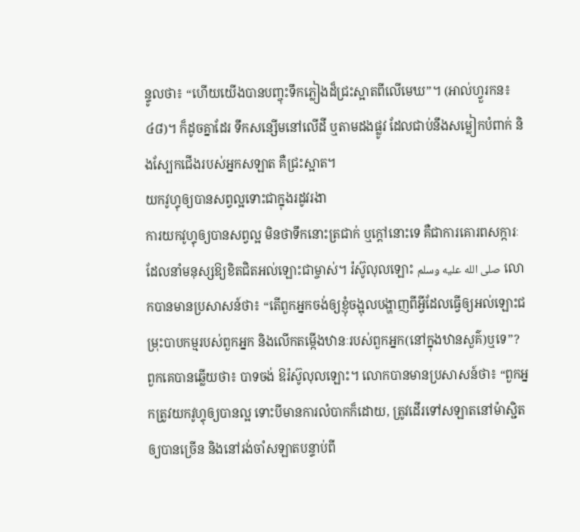ន្ទូលថា៖ “ហើយយើងបានបញ្ចុះទឹកភ្លៀងដ៏ជ្រះស្អាតពីលើមេឃ”។ (អាល់ហ្វួរកន៖៤៨)។ ក៏ដូចគ្នាដែរ ទឹកសន្សើមនៅលើដី ឬតាមដងផ្លូវ ដែលជាប់នឹងសម្លៀកបំពាក់ និងស្បែកជើងរបស់អ្នកសឡាត គឺជ្រះស្អាត។
យកវូហ្ទុឲ្យបានសព្វល្អទោះជាក្នុងរដូវរងា
ការយកវូហ្ទុឲ្យបានសព្វល្អ មិនថាទឹកនោះត្រជាក់ ឬក្តៅនោះទេ គឺជាការគោរពសក្ការៈ ដែលនាំមនុស្សឱ្យខិតជិតអល់ឡោះជាម្ចាស់។ រ៉ស៊ូលុលឡោះ صلى الله عليه وسلم លោកបានមានប្រសាសន៍ថា៖ “តើពួកអ្នកចង់ឲ្យខ្ញុំចង្អុលបង្ហាញពីអ្វីដែលធ្វើឲ្យអល់ឡោះជម្រុះបាបកម្មរបស់ពួកអ្នក និងលើកតម្កើងឋានៈរបស់ពួកអ្នក(នៅក្នុងឋានសួគ៌)ឬទេ”? ពួកគេបានឆ្លើយថា៖ បាទចង់ ឱរ៉ស៊ូលុលឡោះ។ លោកបានមានប្រសាសន៍ថា៖ “ពួកអ្នកត្រូវយកវូហ្ទុឲ្យបានល្អ ទោះបីមានការលំបាកក៏ដោយ, ត្រូវដើរទៅសឡាតនៅម៉ាស្ជិតឲ្យបានច្រើន និងនៅរង់ចាំសឡាតបន្ទាប់ពី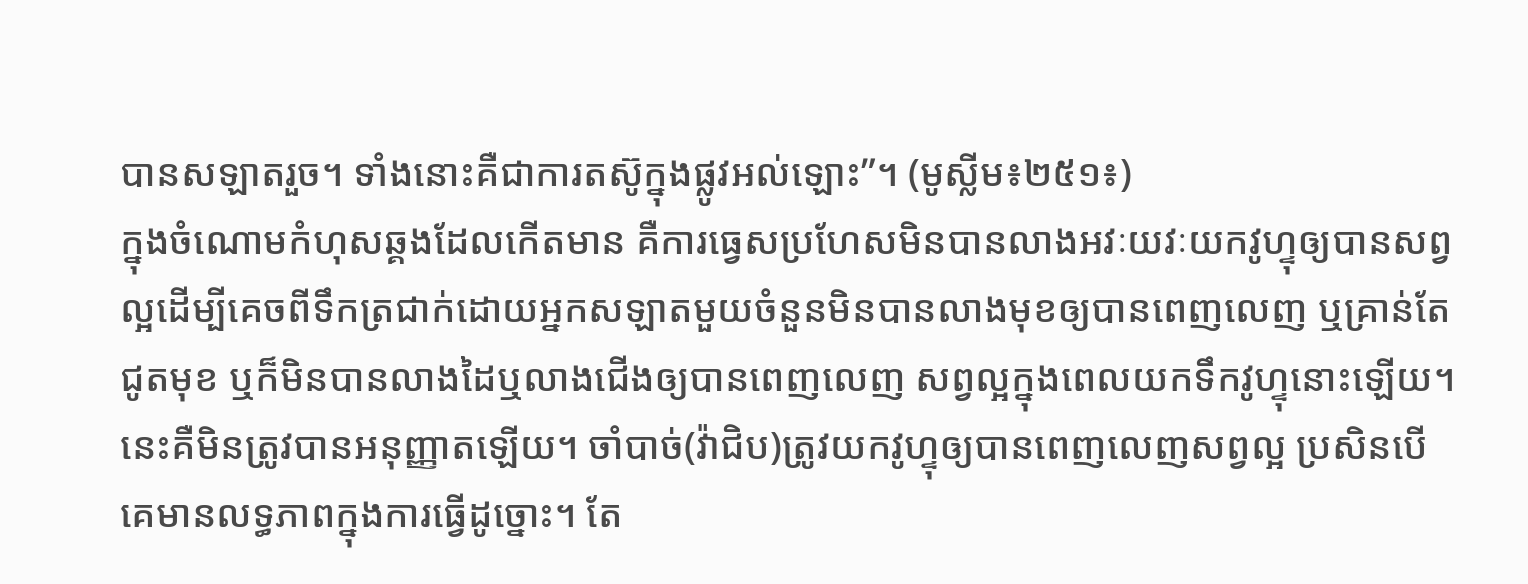បានសឡាតរួច។ ទាំងនោះគឺជាការតស៊ូក្នុងផ្លូវអល់ឡោះ”។ (មូស្លីម៖២៥១៖)
ក្នុងចំណោមកំហុសឆ្គងដែលកើតមាន គឺការធ្វេសប្រហែសមិនបានលាងអវៈយវៈយកវូហ្ទុឲ្យបានសព្វល្អដើម្បីគេចពីទឹកត្រជាក់ដោយអ្នកសឡាតមួយចំនួនមិនបានលាងមុខឲ្យបានពេញលេញ ឬគ្រាន់តែជូតមុខ ឬក៏មិនបានលាងដៃឬលាងជើងឲ្យបានពេញលេញ សព្វល្អក្នុងពេលយកទឹកវូហ្ទុនោះឡើយ។ នេះគឺមិនត្រូវបានអនុញ្ញាតឡើយ។ ចាំបាច់(វ៉ាជិប)ត្រូវយកវូហ្ទុឲ្យបានពេញលេញសព្វល្អ ប្រសិនបើគេមានលទ្ធភាពក្នុងការធ្វើដូច្នោះ។ តែ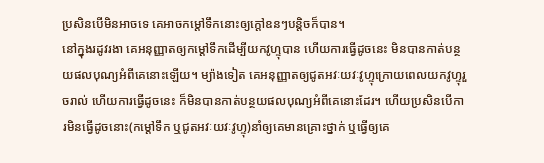ប្រសិនបើមិនអាចទេ គេអាចកម្តៅទឹកនោះឲ្យក្តៅឧនៗបន្តិចក៏បាន។
នៅក្នុងរដូវរងា គេអនុញ្ញាតឲ្យកម្តៅទឹកដើម្បីយកវូហ្ទុបាន ហើយការធ្វើដូចនេះ មិនបានកាត់បន្ថយផលបុណ្យអំពីគេនោះឡើយ។ ម្យ៉ាងទៀត គេអនុញ្ញាតឲ្យជូតអវៈយវៈវូហ្ទុក្រោយពេលយកវូហ្ទុរួចរាល់ ហើយការធ្វើដូចនេះ ក៏មិនបានកាត់បន្ថយផលបុណ្យអំពីគេនោះដែរ។ ហើយប្រសិនបើការមិនធ្វើដូចនោះ(កម្តៅទឹក ឬជូតអវៈយវៈវូហ្ទុ)នាំឲ្យគេមានគ្រោះថ្នាក់ ឬធ្វើឲ្យគេ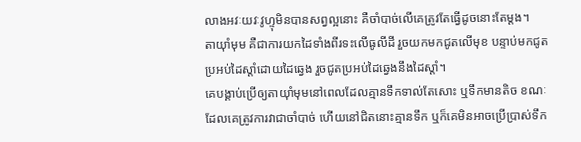លាងអវៈយវៈវូហ្ទុមិនបានសព្វល្អនោះ គឺចាំបាច់លើគេត្រូវតែធ្វើដូចនោះតែម្តង។
តាយ៉ាំមុម គឺជាការយកដៃទាំងពីរទះលើធូលីដី រួចយកមកជូតលើមុខ បន្ទាប់មកជូតប្រអប់ដៃស្តាំដោយដៃឆ្វេង រួចជូតប្រអប់ដៃឆ្វេងនឹងដៃស្តាំ។
គេបង្គាប់ប្រើឲ្យតាយ៉ាំមុមនៅពេលដែលគ្មានទឹកទាល់តែសោះ ឬទឹកមានតិច ខណៈដែលគេត្រូវការវាជាចាំបាច់ ហើយនៅជិតនោះគ្មានទឹក ឬក៏គេមិនអាចប្រើប្រាស់ទឹក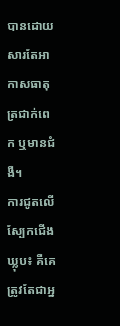បានដោយសារតែអាកាសធាតុត្រជាក់ពេក ឬមានជំងឺ។
ការជូតលើស្បែកជើងឃ្លុប៖ គឺគេត្រូវតែជាអ្ន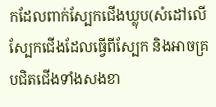កដែលពាក់ស្បែកជើងឃ្លុប(សំដៅលើស្បែកជើងដែលធ្វើពីស្បែក និងអាចគ្របជិតជើងទាំងសងខា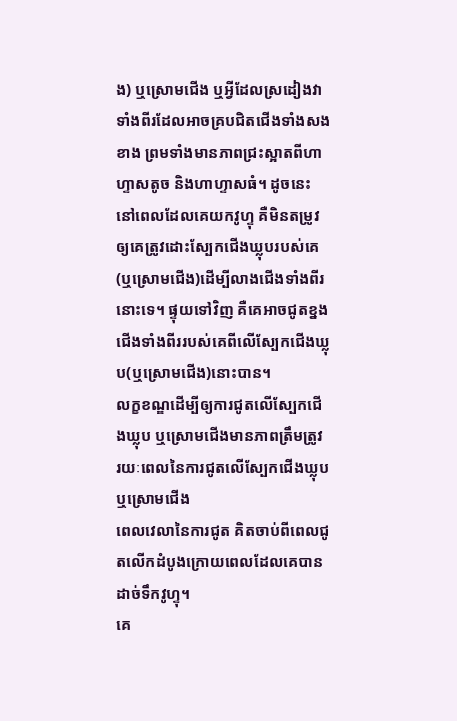ង) ឬស្រោមជើង ឬអ្វីដែលស្រដៀងវាទាំងពីរដែលអាចគ្របជិតជើងទាំងសងខាង ព្រមទាំងមានភាពជ្រះស្អាតពីហាហ្ទាសតូច និងហាហ្ទាសធំ។ ដូចនេះ នៅពេលដែលគេយកវូហ្ទុ គឺមិនតម្រូវឲ្យគេត្រូវដោះស្បែកជើងឃ្លុបរបស់គេ(ឬស្រោមជើង)ដើម្បីលាងជើងទាំងពីរនោះទេ។ ផ្ទុយទៅវិញ គឺគេអាចជូតខ្នងជើងទាំងពីររបស់គេពីលើស្បែកជើងឃ្លុប(ឬស្រោមជើង)នោះបាន។
លក្ខខណ្ឌដើម្បីឲ្យការជូតលើស្បែកជើងឃ្លុប ឬស្រោមជើងមានភាពត្រឹមត្រូវ
រយៈពេលនៃការជូតលើស្បែកជើងឃ្លុប ឬស្រោមជើង
ពេលវេលានៃការជូត គិតចាប់ពីពេលជូតលើកដំបូងក្រោយពេលដែលគេបានដាច់ទឹកវូហ្ទុ។
គេ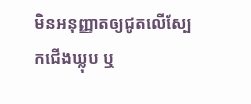មិនអនុញ្ញាតឲ្យជូតលើស្បែកជើងឃ្លុប ឬ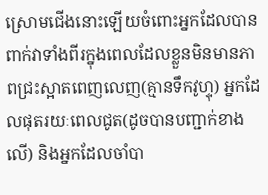ស្រោមជើងនោះឡើយចំពោះអ្នកដែលបានពាក់វាទាំងពីរក្នុងពេលដែលខ្លួនមិនមានភាពជ្រះស្អាតពេញលេញ(គ្មានទឹកវូហ្ទុ) អ្នកដែលផុតរយៈពេលជូត(ដូចបានបញ្ជាក់ខាងលើ) និងអ្នកដែលចាំបា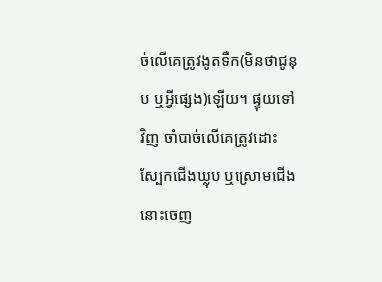ច់លើគេត្រូវងូតទឺក(មិនថាជូនុប ឬអ្វីផ្សេង)ឡើយ។ ផ្ទុយទៅវិញ ចាំបាច់លើគេត្រូវដោះស្បែកជើងឃ្លុប ឬស្រោមជើងនោះចេញ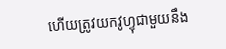ហើយត្រូវយកវូហ្ទុជាមួយនឹង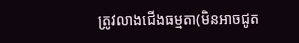ត្រូវលាងជើងធម្មតា(មិនអាចជូត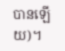បានឡើយ)។